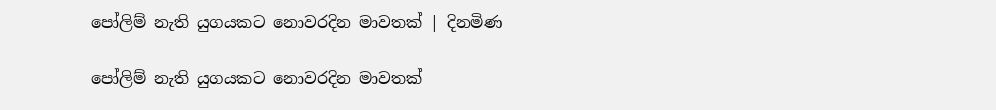පෝලිම් නැති යුගයකට නොවරදින මාවතක් | දිනමිණ

පෝලිම් නැති යුගයකට නොවරදින මාවතක්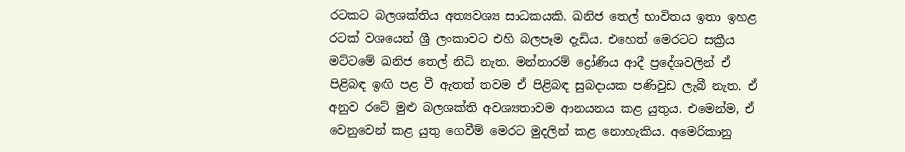රටකට බලශක්තිය අත්‍යවශ්‍ය සාධකයකි. ඛනිජ තෙල් භාවිතය ඉතා ඉහළ රටක් වශයෙන් ශ්‍රී ලංකාවට එහි බලපෑම දැඩිය. එහෙත් මෙරටට සක්‍රීය මට්ටමේ ඛනිජ තෙල් නිධි නැත. මන්නාරම් ද්‍රෝණිය ආදී ප්‍රදේශවලින් ඒ පිළිබඳ ඉඟි පළ වී ඇතත් තවම ඒ පිළිබඳ සුබදායක පණිවුඩ ලැබී නැත. ඒ අනුව රටේ මුළු බලශක්ති අවශ්‍යතාවම ආනයනය කළ යුතුය. එමෙන්ම, ඒ වෙනුවෙන් කළ යුතු ගෙවීම් මෙරට මුදලින් කළ නොහැකිය. අමෙරිකානු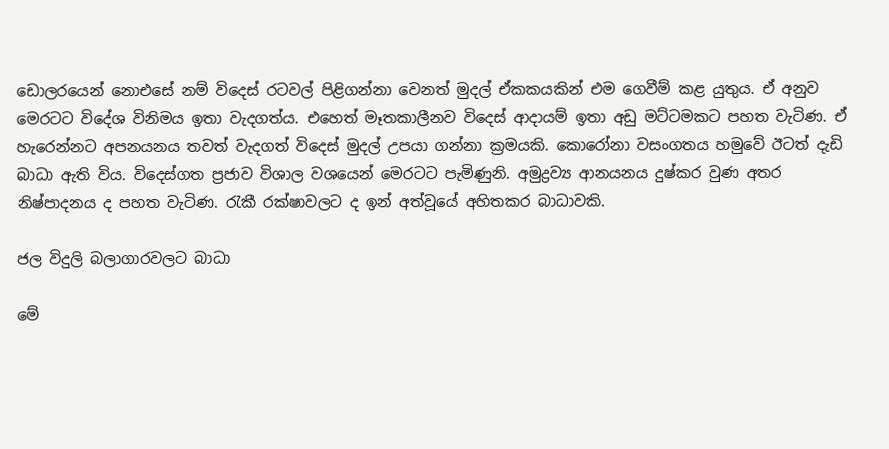ඩොලරයෙන් නොඑසේ නම් විදෙස් රටවල් පිළිගන්නා වෙනත් මුදල් ඒකකයකින් එම ගෙවීම් කළ යුතුය. ඒ අනුව මෙරටට විදේශ විනිමය ඉතා වැදගත්ය. එහෙත් මෑතකාලීනව විදෙස් ආදායම් ඉතා අඩු මට්ටමකට පහත වැටිණ. ඒ හැරෙන්නට අපනයනය තවත් වැදගත් විදෙස් මුදල් උපයා ගන්නා ක්‍රමයකි. කොරෝනා වසංගතය හමුවේ ඊටත් දැඩි බාධා ඇති විය. විදෙස්ගත ප්‍රජාව විශාල වශයෙන් මෙරටට පැමිණුනි. අමුද්‍රව්‍ය ආනයනය දුෂ්කර වුණ අතර නිෂ්පාදනය ද පහත වැටිණ. රැකී රක්ෂාවලට ද ඉන් අත්වූයේ අහිතකර බාධාවකි.

ජල විදුලි බලාගාරවලට බාධා

මේ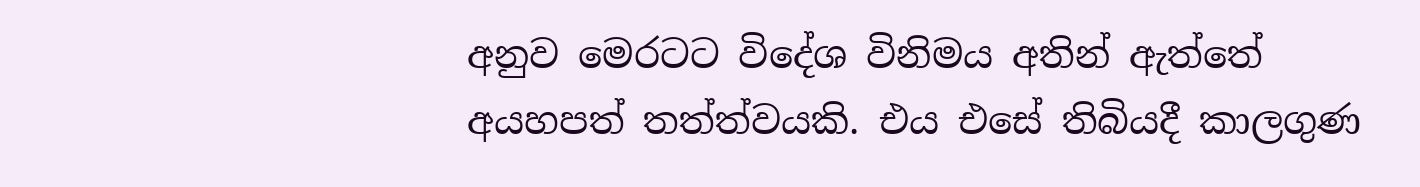අනුව මෙරටට විදේශ විනිමය අතින් ඇත්තේ අයහපත් තත්ත්වයකි. එය එසේ තිබියදී කාලගුණ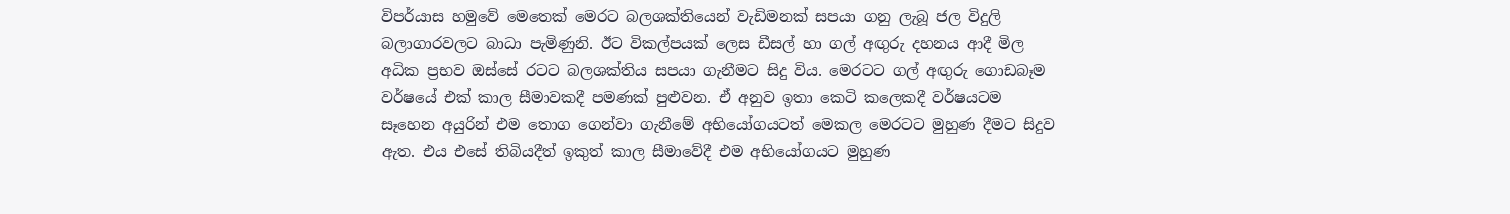විපර්යාස හමුවේ මෙතෙක් මෙරට බලශක්තියෙන් වැඩිමනක් සපයා ගනු ලැබූ ජල විදුලි බලාගාරවලට බාධා පැමිණුනි. ඊට විකල්පයක් ලෙස ඩීසල් හා ගල් අඟුරු දහනය ආදී මිල අධික ප්‍රභව ඔස්සේ රටට බලශක්තිය සපයා ගැනීමට සිදු විය. මෙරටට ගල් අඟුරු ගොඩබෑම වර්ෂයේ එක් කාල සීමාවකදී පමණක් පුළුවන. ඒ අනුව ඉතා කෙටි කලෙකදී වර්ෂයටම සෑහෙන අයුරින් එම තොග ගෙන්වා ගැනීමේ අභියෝගයටත් මෙකල මෙරටට මුහුණ දීමට සිදුව ඇත. එය එසේ තිබියදීත් ඉකුත් කාල සීමාවේදී එම අභියෝගයට මුහුණ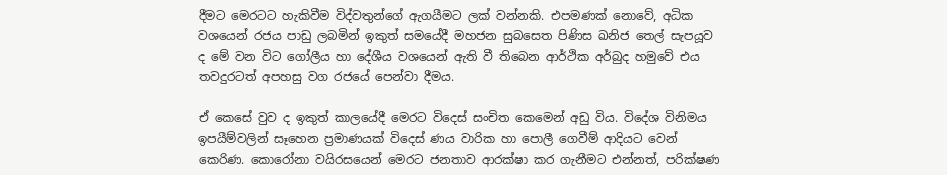දීමට මෙරටට හැකිවීම විද්වතුන්ගේ ඇගයීමට ලක් වන්නකි. එපමණක් නොවේ, අධික වශයෙන් රජය පාඩු ලබමින් ඉකුත් සමයේදී මහජන සුබසෙත පිණිස ඛනිජ තෙල් සැපයූව ද මේ වන විට ගෝලීය හා දේශීය වශයෙන් ඇති වී තිබෙන ආර්ථික අර්බුද හමුවේ එය තවදුරටත් අපහසු වග රජයේ පෙන්වා දීමය.

ඒ කෙසේ වුව ද ඉකුත් කාලයේදී මෙරට විදෙස් සංචිත කෙමෙන් අඩු විය. විදේශ විනිමය ඉපයීම්වලින් සෑහෙන ප්‍රමාණයක් විදෙස් ණය වාරික හා පොලී ගෙවීම් ආදියට වෙන් කෙරිණ. කොරෝනා වයිරසයෙන් මෙරට ජනතාව ආරක්ෂා කර ගැනීමට එන්නත්, පරික්ෂණ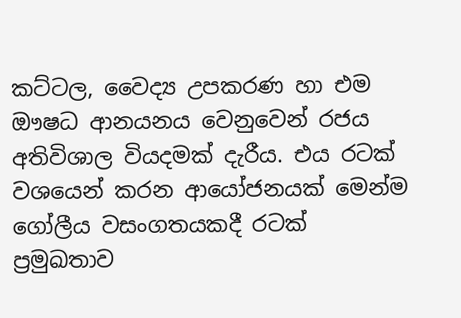කට්ටල, වෛද්‍ය උපකරණ හා එම ඖෂධ ආනයනය වෙනුවෙන් රජය අතිවිශාල වියදමක් දැරීය. එය රටක් වශයෙන් කරන ආයෝජනයක් මෙන්ම ගෝලීය වසංගතයකදී රටක් ප්‍රමුඛතාව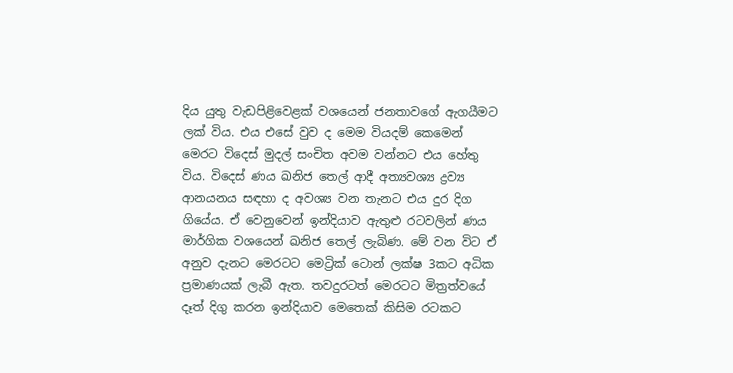දිය යුතු වැඩපිළිවෙළක් වශයෙන් ජනතාවගේ ඇගයීමට ලක් විය. එය එසේ වුව ද මෙම වියදම් කෙමෙන් මෙරට විදෙස් මුදල් සංචිත අවම වන්නට එය හේතු විය. විදෙස් ණය ඛනිජ තෙල් ආදී අත්‍යවශ්‍ය ද්‍රව්‍ය ආනයනය සඳහා ද අවශ්‍ය වන තැනට එය දුර දිග ගියේය. ඒ වෙනුවෙන් ඉන්දියාව ඇතුළු රටවලින් ණය මාර්ගික වශයෙන් ඛනිජ තෙල් ලැබිණ. මේ වන විට ඒ අනුව දැනට මෙරටට මෙට්‍රික් ටොන් ලක්ෂ 3කට අධික ප්‍රමාණයක් ලැබී ඇත. තවදුරටත් මෙරටට මිත්‍රත්වයේ දෑත් දිගු කරන ඉන්දියාව මෙතෙක් කිසිම රටකට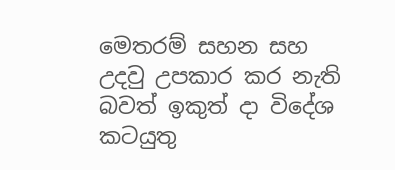මෙතරම් සහන සහ උදවු උපකාර කර නැති බවත් ඉකුත් දා විදේශ කටයුතු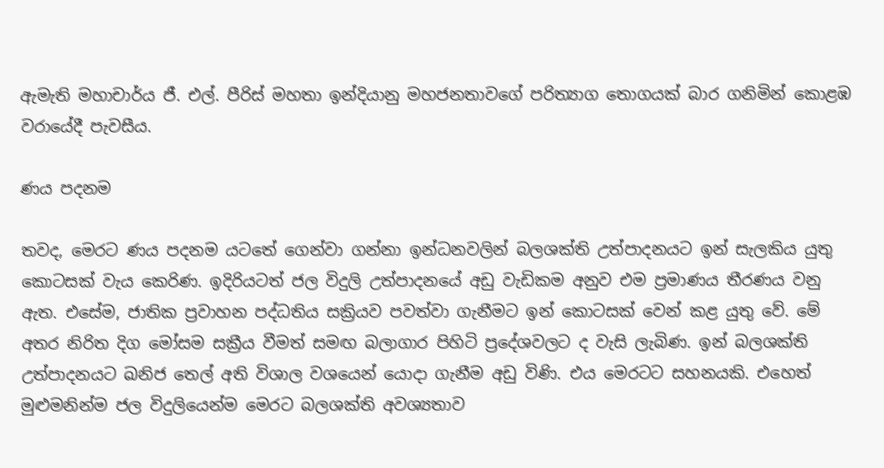ඇමැති මහාචාර්ය ජී. එල්. පීරිස් මහතා ඉන්දියානු මහජනතාවගේ පරිත්‍යාග තොගයක් බාර ගනිමින් කොළඹ වරායේදී පැවසීය.

ණය පදනම

තවද, මෙරට ණය පදනම යටතේ ගෙන්වා ගන්නා ඉන්ධනවලින් බලශක්ති උත්පාදනයට ඉන් සැලකිය යුතු කොටසක් වැය කෙරිණ. ඉදිරියටත් ජල විදුලි උත්පාදනයේ අඩු වැඩිකම අනුව එම ප්‍රමාණය තීරණය වනු ඇත. එසේම, ජාතික ප්‍රවාහන පද්ධතිය සක්‍රියව පවත්වා ගැනීමට ඉන් කොටසක් වෙන් කළ යුතු වේ. මේ අතර නිරිත දිග මෝසම සක්‍රීය වීමත් සමඟ බලාගාර පිහිටි ප්‍රදේශවලට ද වැසි ලැබිණ. ඉන් බලශක්ති උත්පාදනයට ඛනිජ තෙල් අති විශාල වශයෙන් යොදා ගැනීම අඩු විණි. එය මෙරටට සහනයකි. එහෙත් මුළුමනින්ම ජල විදුලියෙන්ම මෙරට බලශක්ති අවශ්‍යතාව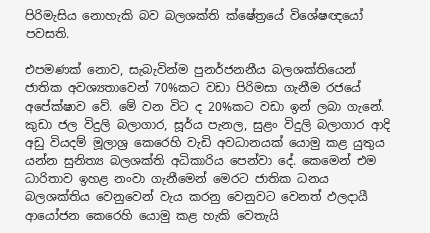පිරිමැසිය නොහැකි බව බලශක්ති ක්ෂේත්‍රයේ විශේෂඥයෝ පවසති.

එපමණක් නොව, සැබැවින්ම පුනර්ජනනීය බලශක්තියෙන් ජාතික අවශ්‍යතාවෙන් 70%කට වඩා පිරිමසා ගැනීම රජයේ අපේක්ෂාව වේ. මේ වන විට ද 20%කට වඩා ඉන් ලබා ගැනේ. කුඩා ජල විදුලි බලාගාර, සූර්ය පැනල, සුළං විදුලි බලාගාර ආදි අඩු වියදම් මූලාශ්‍ර කෙරෙහි වැඩි අවධානයක් යොමු කළ යුතුය යන්න සුනිත්‍ය බලශක්ති අධිකාරිය පෙන්වා දේ. කෙමෙන් එම ධාරිතාව ඉහළ නංවා ගැනීමෙන් මෙරට ජාතික ධනය බලශක්තිය වෙනුවෙන් වැය කරනු වෙනුවට වෙනත් ඵලදායී ආයෝජන කෙරෙහි යොමු කළ හැකි වෙතැයි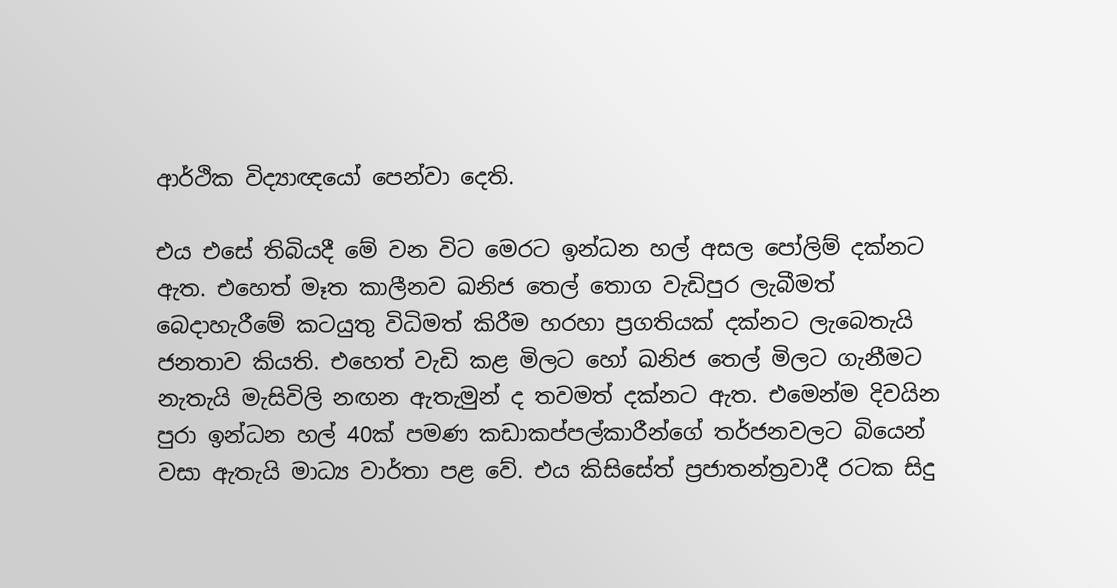ආර්ථික විද්‍යාඥයෝ පෙන්වා දෙති.

එය එසේ තිබියදී මේ වන විට මෙරට ඉන්ධන හල් අසල පෝලිම් දක්නට ඇත. එහෙත් මෑත කාලීනව ඛනිජ තෙල් තොග වැඩිපුර ලැබීමත් බෙදාහැරීමේ කටයුතු විධිමත් කිරීම හරහා ප්‍රගතියක් දක්නට ලැබෙතැයි ජනතාව කියති. එහෙත් වැඩි කළ මිලට හෝ ඛනිජ තෙල් මිලට ගැනීමට නැතැයි මැසිවිලි නඟන ඇතැමුන් ද තවමත් දක්නට ඇත. එමෙන්ම දිවයින පුරා ඉන්ධන හල් 40ක් පමණ කඩාකප්පල්කාරීන්ගේ තර්ජනවලට බියෙන් වසා ඇතැයි මාධ්‍ය වාර්තා පළ වේ. එය කිසිසේත් ප්‍රජාතන්ත්‍රවාදී රටක සිදු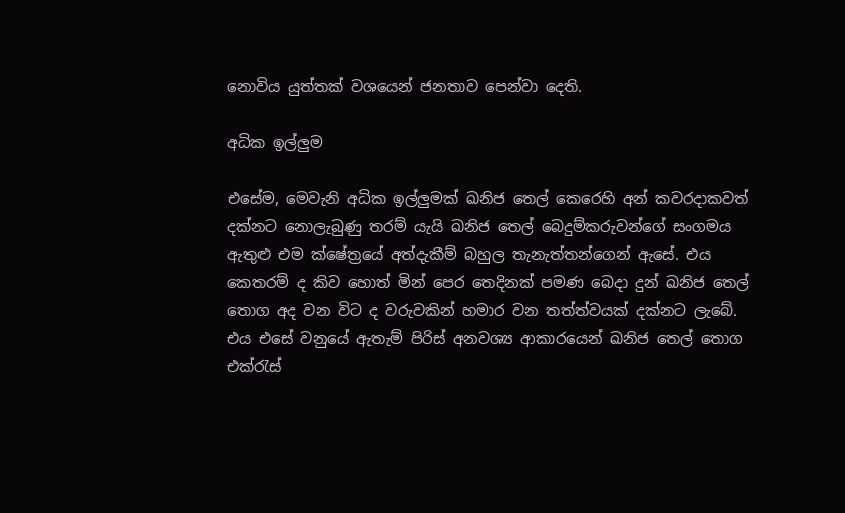නොවිය යුත්තක් වශයෙන් ජනතාව පෙන්වා දෙති.

අධික ඉල්ලුම

එසේම, මෙවැනි අධික ඉල්ලුමක් ඛනිජ තෙල් කෙරෙහි අන් කවරදාකවත් දක්නට නොලැබුණු තරම් යැයි ඛනිජ තෙල් බෙදුම්කරුවන්ගේ සංගමය ඇතුළු එම ක්ෂේත්‍රයේ අත්දැකීම් බහුල තැනැත්තන්ගෙන් ඇසේ. එය කෙතරම් ද කිව හොත් මින් පෙර තෙදිනක් පමණ බෙදා දුන් ඛනිජ තෙල් තොග අද වන විට ද වරුවකින් හමාර වන තත්ත්වයක් දක්නට ලැබේ. එය එසේ වනුයේ ඇතැම් පිරිස් අනවශ්‍ය ආකාරයෙන් ඛනිජ තෙල් තොග එක්රැස්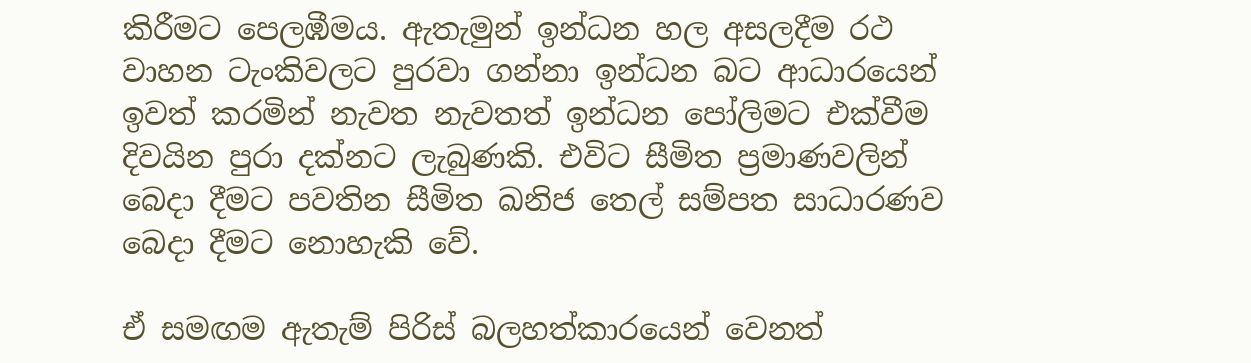කිරීමට පෙලඹීමය. ඇතැමුන් ඉන්ධන හල අසලදීම රථ වාහන ටැංකිවලට පුරවා ගන්නා ඉන්ධන බට ආධාරයෙන් ඉවත් කරමින් නැවත නැවතත් ඉන්ධන පෝලිමට එක්වීම දිවයින පුරා දක්නට ලැබුණකි. එවිට සීමිත ප්‍රමාණවලින් බෙදා දීමට පවතින සීමිත ඛනිජ තෙල් සම්පත සාධාරණව බෙදා දීමට නොහැකි වේ.

ඒ සමඟම ඇතැම් පිරිස් බලහත්කාරයෙන් වෙනත්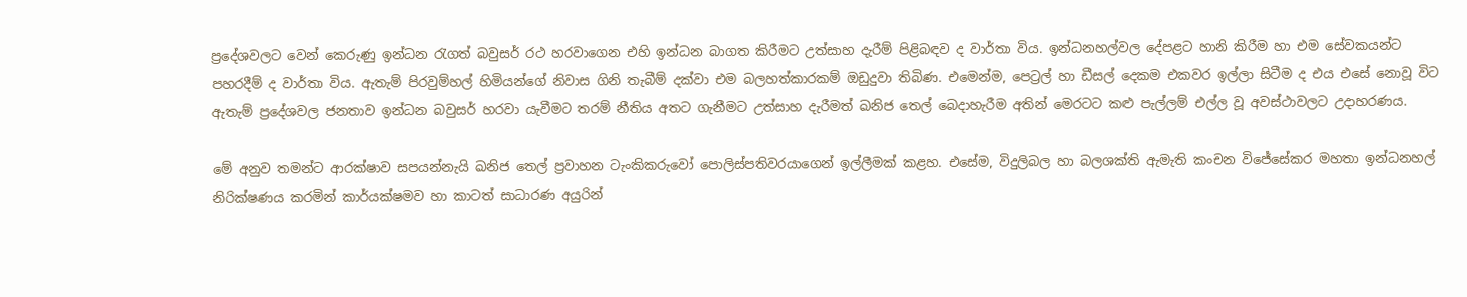ප්‍රදේශවලට වෙන් කෙරුණු ඉන්ධන රැගත් බවුසර් රථ හරවාගෙන එහි ඉන්ධන බාගත කිරීමට උත්සාහ දැරීම් පිළිබඳව ද වාර්තා විය. ඉන්ධනහල්වල දේපළට හානි කිරීම හා එම සේවකයන්ට පහරදීම් ද වාර්තා විය. ඇතැම් පිරවුම්හල් හිමියන්ගේ නිවාස ගිනි තැබීම් දක්වා එම බලහත්කාරකම් ඔඩුදුවා තිබිණ. එමෙන්ම, පෙට්‍රල් හා ඩීසල් දෙකම එකවර ඉල්ලා සිටීම ද එය එසේ නොවූ විට ඇතැම් ප්‍රදේශවල ජනතාව ඉන්ධන බවුසර් හරවා යැවීමට තරම් නීතිය අතට ගැනීමට උත්සාහ දැරීමත් ඛනිජ තෙල් බෙදාහැරීම අතින් මෙරටට කළු පැල්ලම් එල්ල වූ අවස්ථාවලට උදාහරණය.

මේ අනුව තමන්ට ආරක්ෂාව සපයන්නැයි ඛනිජ තෙල් ප්‍රවාහන ටැංකිකරුවෝ පොලිස්පතිවරයාගෙන් ඉල්ලීමක් කළහ. එසේම, විදුලිබල හා බලශක්ති ඇමැති කංචන විජේසේකර මහතා ඉන්ධනහල් නිරික්ෂණය කරමින් කාර්යක්ෂමව හා කාටත් සාධාරණ අයුරින්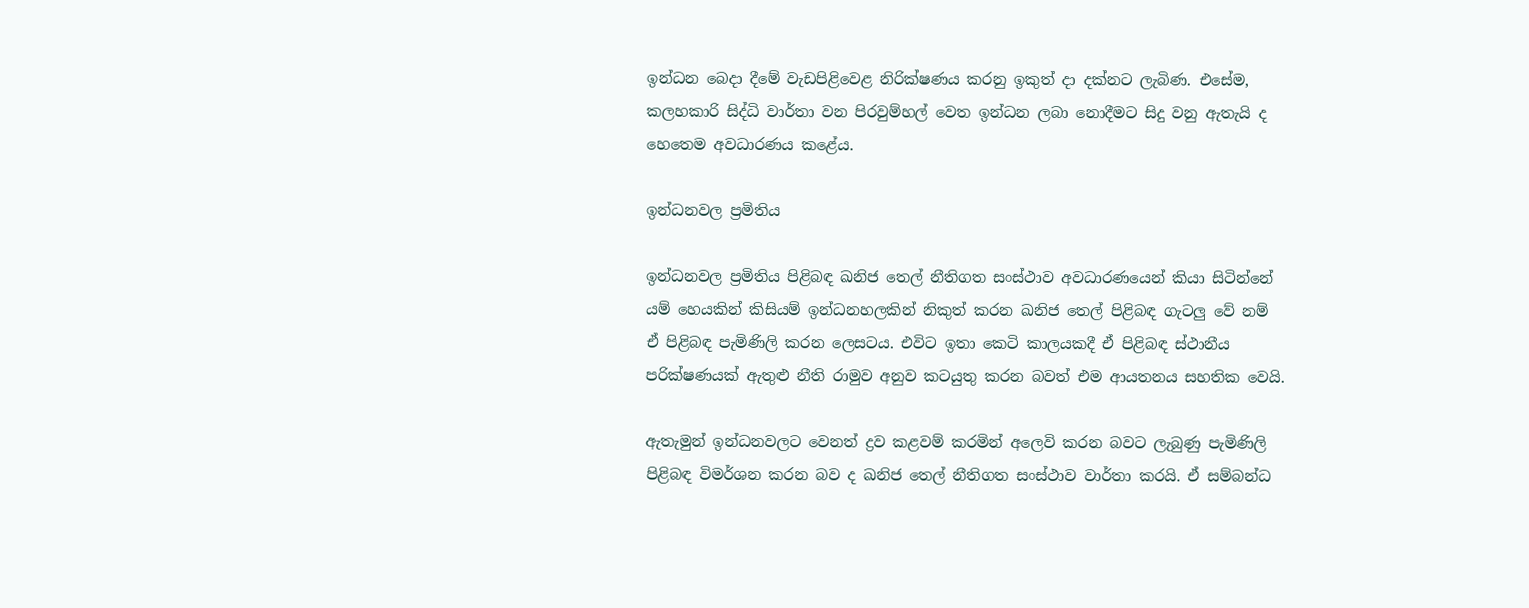ඉන්ධන බෙදා දීමේ වැඩපිළිවෙළ නිරික්ෂණය කරනු ඉකුත් දා දක්නට ලැබිණ. එසේම, කලහකාරි සිද්ධි වාර්තා වන පිරවුම්හල් වෙත ඉන්ධන ලබා නොදීමට සිදු වනු ඇතැයි ද හෙතෙම අවධාරණය කළේය.

ඉන්ධනවල ප්‍රමිතිය

ඉන්ධනවල ප්‍රමිතිය පිළිබඳ ඛනිජ තෙල් නීතිගත සංස්ථාව අවධාරණයෙන් කියා සිටින්නේ යම් හෙයකින් කිසියම් ඉන්ධනහලකින් නිකුත් කරන ඛනිජ තෙල් පිළිබඳ ගැටලු වේ නම් ඒ පිළිබඳ පැමිණිලි කරන ලෙසටය. එවිට ඉතා කෙටි කාලයකදී ඒ පිළිබඳ ස්ථානීය පරික්ෂණයක් ඇතුළු නීති රාමුව අනුව කටයුතු කරන බවත් එම ආයතනය සහතික වෙයි.

ඇතැමුන් ඉන්ධනවලට වෙනත් ද්‍රව කළවම් කරමින් අලෙවි කරන බවට ලැබුණු පැමිණිලි පිළිබඳ විමර්ශන කරන බව ද ඛනිජ තෙල් නීතිගත සංස්ථාව වාර්තා කරයි. ඒ සම්බන්ධ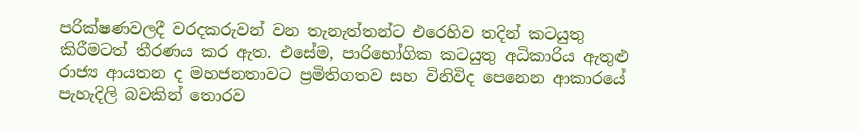පරික්ෂණවලදී වරදකරුවන් වන තැනැත්තන්ට එරෙහිව තදින් කටයුතු කිරීමටත් තීරණය කර ඇත. එසේම, පාරිභෝගික කටයුතු අධිකාරිය ඇතුළු රාජ්‍ය ආයතන ද මහජනතාවට ප්‍රමිතිගතව සහ විනිවිද පෙනෙන ආකාරයේ පැහැදිලි බවකින් තොරව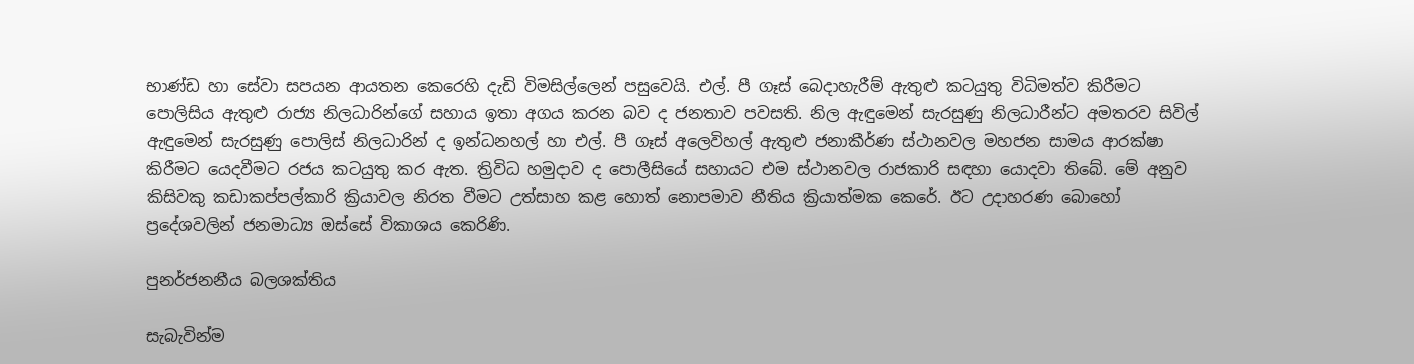භාණ්ඩ හා සේවා සපයන ආයතන කෙරෙහි දැඩි විමසිල්ලෙන් පසුවෙයි. එල්. පී ගෑස් බෙදාහැරීම් ඇතුළු කටයුතු විධිමත්ව කිරීමට පොලිසිය ඇතුළු රාජ්‍ය නිලධාරින්ගේ සහාය ඉතා අගය කරන බව ද ජනතාව පවසති. නිල ඇඳුමෙන් සැරසුණු නිලධාරීන්ට අමතරව සිවිල් ඇඳුමෙන් සැරසුණු පොලිස් නිලධාරින් ද ඉන්ධනහල් හා එල්. පී ගෑස් අලෙවිහල් ඇතුළු ජනාකීර්ණ ස්ථානවල මහජන සාමය ආරක්ෂා කිරීමට යෙදවීමට රජය කටයුතු කර ඇත. ත්‍රිවිධ හමුදාව ද පොලීසියේ සහායට එම ස්ථානවල රාජකාරි සඳහා යොදවා තිබේ. මේ අනුව කිසිවකු කඩාකප්පල්කාරි ක්‍රියාවල නිරත වීමට උත්සාහ කළ හොත් නොපමාව නීතිය ක්‍රියාත්මක කෙරේ. ඊට උදාහරණ බොහෝ ප්‍රදේශවලින් ජනමාධ්‍ය ඔස්සේ විකාශය කෙරිණි.

පුනර්ජනනීය බලශක්තිය

සැබැවින්ම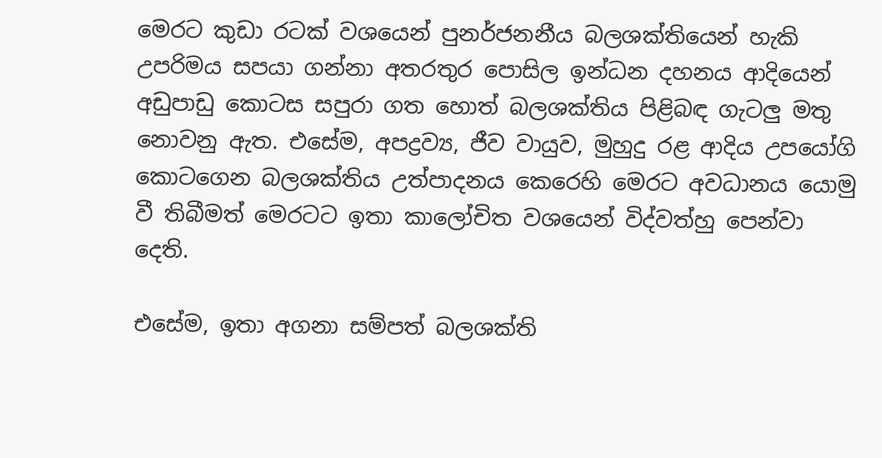මෙරට කුඩා රටක් වශයෙන් පුනර්ජනනීය බලශක්තියෙන් හැකි උපරිමය සපයා ගන්නා අතරතුර පොසිල ඉන්ධන දහනය ආදියෙන් අඩුපාඩු කොටස සපුරා ගත හොත් බලශක්තිය පිළිබඳ ගැටලු මතු නොවනු ඇත. එසේම, අපද්‍රව්‍ය, ජීව වායුව, මුහුදු රළ ආදිය උපයෝගි කොටගෙන බලශක්තිය උත්පාදනය කෙරෙහි මෙරට අවධානය යොමු වී තිබීමත් මෙරටට ඉතා කාලෝචිත වශයෙන් විද්වත්හු පෙන්වා දෙති.

එසේම, ඉතා අගනා සම්පත් බලශක්ති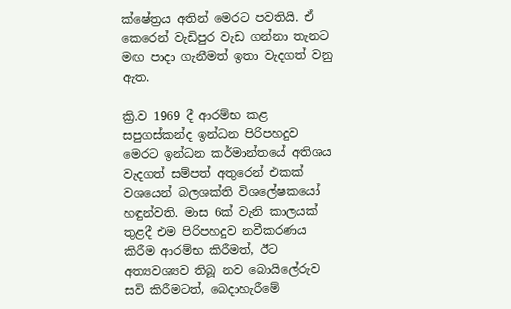ක්ෂේත්‍රය අතින් මෙරට පවතියි. ඒ කෙරෙන් වැඩිපුර වැඩ ගන්නා තැනට මඟ පාදා ගැනීමත් ඉතා වැදගත් වනු ඇත.

ක්‍රි.ව 1969 දී ආරම්භ කළ සපුගස්කන්ද ඉන්ධන පිරිපහදුව මෙරට ඉන්ධන කර්මාන්තයේ අතිශය වැදගත් සම්පත් අතුරෙන් එකක් වශයෙන් බලශක්ති විශලේෂකයෝ හඳුන්වති. මාස 6ක් වැනි කාලයක් තුළදී එම පිරිපහදුව නවීකරණය කිරීම ආරම්භ කිරීමත්, ඊට අත්‍යවශ්‍යව තිබූ නව බොයිලේරුව සවි කිරීමටත්, බෙදාහැරීමේ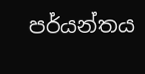පර්යන්තය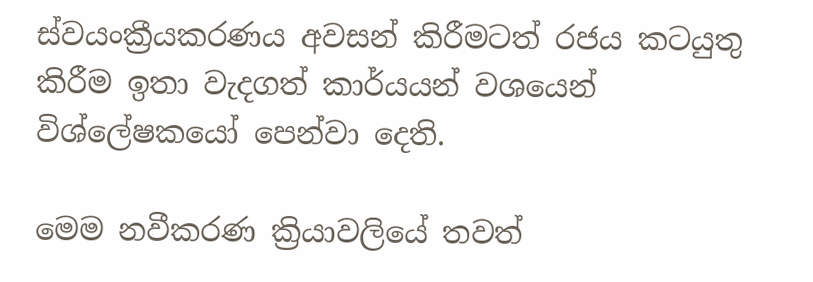ස්වයංක්‍රීයකරණය අවසන් කිරීමටත් රජය කටයුතු කිරීම ඉතා වැදගත් කාර්යයන් වශයෙන් විශ්ලේෂකයෝ පෙන්වා දෙති.

මෙම නවීකරණ ක්‍රියාවලියේ තවත්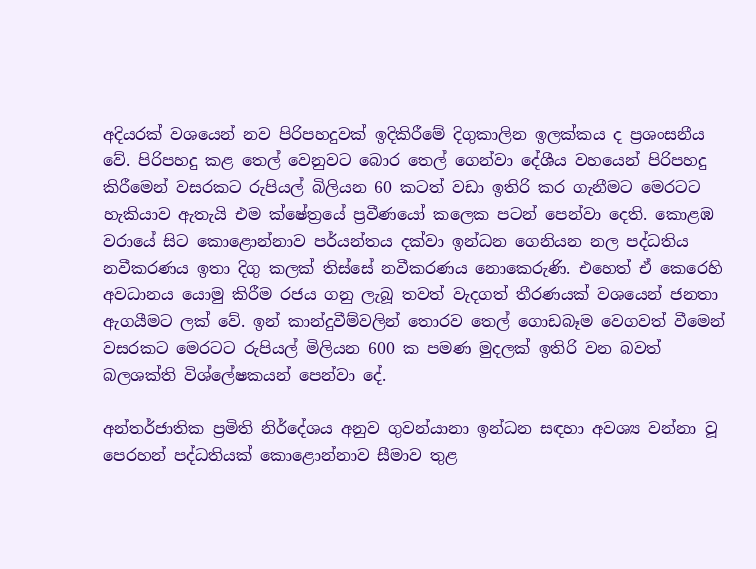අදියරක් වශයෙන් නව පිරිපහදුවක් ඉදිකිරීමේ දිගුකාලින ඉලක්කය ද ප්‍රශංසනීය වේ. පිරිපහදු කළ තෙල් වෙනුවට බොර තෙල් ගෙන්වා දේශීය වහයෙන් පිරිපහදු කිරීමෙන් වසරකට රුපියල් බිලියන 60 කටත් වඩා ඉතිරි කර ගැනීමට මෙරටට හැකියාව ඇතැයි එම ක්ෂේත්‍රයේ ප්‍රවීණයෝ කලෙක පටන් පෙන්වා දෙති. කොළඹ වරායේ සිට කොළොන්නාව පර්යන්තය දක්වා ඉන්ධන ගෙනියන නල පද්ධතිය නවීකරණය ඉතා දිගු කලක් තිස්සේ නවීකරණය නොකෙරුණි. එහෙත් ඒ කෙරෙහි අවධානය යොමු කිරීම රජය ගනු ලැබූ තවත් වැදගත් තීරණයක් වශයෙන් ජනතා ඇගයීමට ලක් වේ. ඉන් කාන්දුවීම්වලින් තොරව තෙල් ගොඩබෑම වෙගවත් වීමෙන් වසරකට මෙරටට රුපියල් මිලියන 600 ක පමණ මුදලක් ඉතිරි වන බවත් බලශක්ති විශ්ලේෂකයන් පෙන්වා දේ.

අන්තර්ජාතික ප්‍රමිති නිර්දේශය අනුව ගුවන්යානා ඉන්ධන සඳහා අවශ්‍ය වන්නා වූ පෙරහන් පද්ධතියක් කොළොන්නාව සීමාව තුළ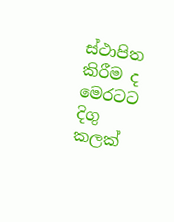ස්ථාපිත කිරීම ද මෙරටට දිගු කලක්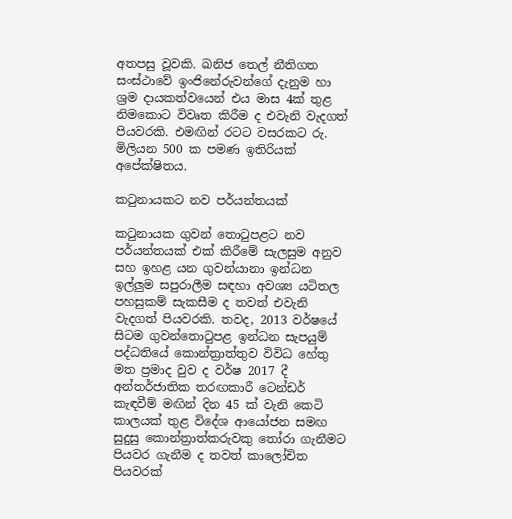අතපසු වූවකි. ඛනිජ තෙල් නීතිගත සංස්ථාවේ ඉංජිනේරුවන්ගේ දැනුම හා ශ්‍රම දායකත්වයෙන් එය මාස 4ක් තුළ නිමකොට විවෘත කිරීම ද එවැනි වැදගත් පියවරකි. එමඟින් රටට වසරකට රු. මිලියන 500 ක පමණ ඉතිරියක් අපේක්ෂිතය.

කටුනායකට නව පර්යන්තයක්

කටුනායක ගුවන් තොටුපළට නව පර්යන්තයක් එක් කිරීමේ සැලසුම අනුව සහ ඉහළ යන ගුවන්යානා ඉන්ධන ඉල්ලුම සපුරාලීම සඳහා අවශ්‍ය යටිතල පහසුකම් සැකසීම ද තවත් එවැනි වැදගත් පියවරකි. තවද, 2013 වර්ෂයේ සිටම ගුවන්තොටුපළ ඉන්ධන සැපයුම් පද්ධතියේ කොන්ත්‍රාත්තුව විවිධ හේතු මත ප්‍රමාද වුව ද වර්ෂ 2017 දී අන්තර්ජාතික තරඟකාරී ටෙන්ඩර් කැඳවීම් මඟින් දින 45 ක් වැනි කෙටි කාලයක් තුළ විදේශ ආයෝජන සමඟ සුදුසු කොන්ත්‍රාත්කරුවකු තෝරා ගැනීමට පියවර ගැනීම ද තවත් කාලෝචිත පියවරක්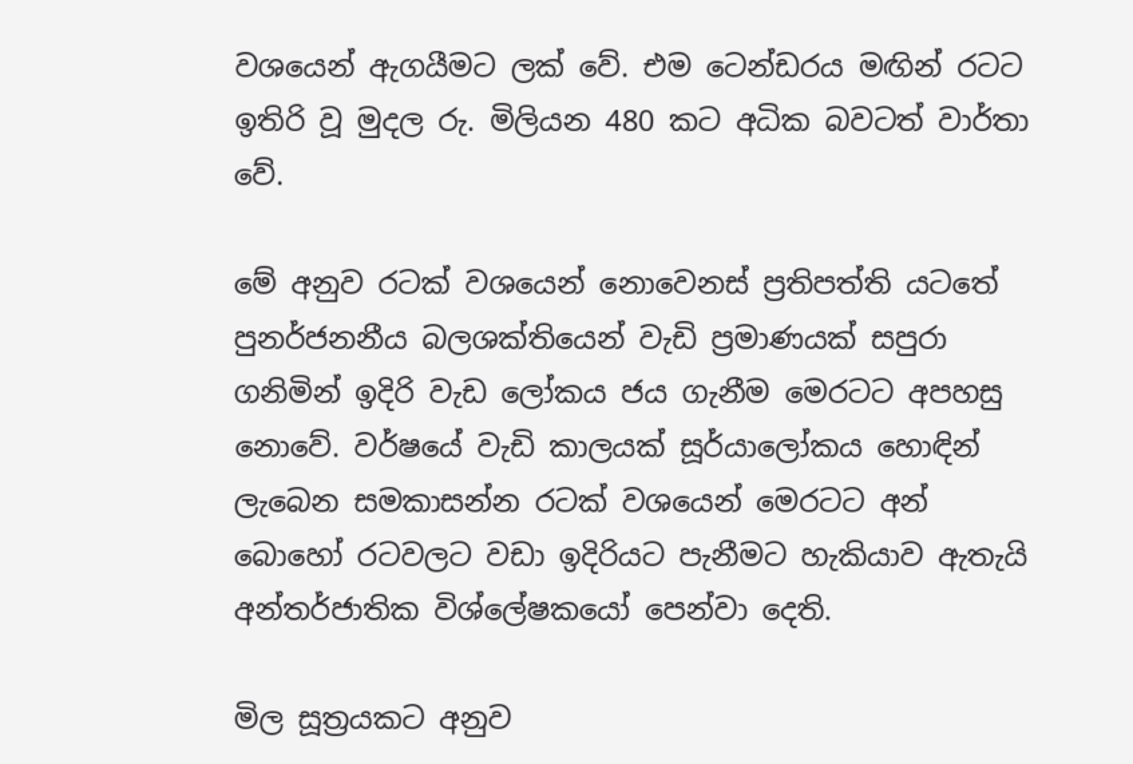වශයෙන් ඇගයීමට ලක් වේ. එම ටෙන්ඩරය මඟින් රටට ඉතිරි වූ මුදල රු. මිලියන 480 කට අධික බවටත් වාර්තා වේ.

මේ අනුව රටක් වශයෙන් නොවෙනස් ප්‍රතිපත්ති යටතේ පුනර්ජනනීය බලශක්තියෙන් වැඩි ප්‍රමාණයක් සපුරා ගනිමින් ඉදිරි වැඩ ලෝකය ජය ගැනීම මෙරටට අපහසු නොවේ. වර්ෂයේ වැඩි කාලයක් සූර්යාලෝකය හොඳින් ලැබෙන සමකාසන්න රටක් වශයෙන් මෙරටට අන් බොහෝ රටවලට වඩා ඉදිරියට පැනීමට හැකියාව ඇතැයි අන්තර්ජාතික විශ්ලේෂකයෝ පෙන්වා දෙති.

මිල සූත්‍රයකට අනුව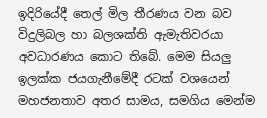ඉදිරියේදී තෙල් මිල තීරණය වන බව විදුලිබල හා බලශක්ති ඇමැතිවරයා අවධාරණය කොට තිබේ. මෙම සියලු ඉලක්ක ජයගැනීමේදී රටක් වශයෙන් මහජනතාව අතර සාමය, සමගිය මෙන්ම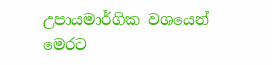උපායමාර්ගික වශයෙන් මෙරට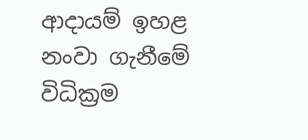ආදායම් ඉහළ නංවා ගැනීමේ විධික්‍රම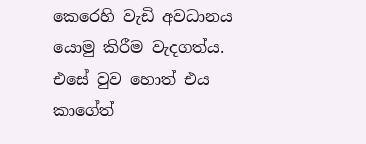කෙරෙහි වැඩි අවධානය යොමු කිරීම වැදගත්ය. එසේ වුව හොත් එය කාගේත්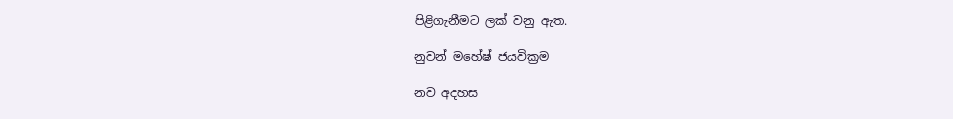පිළිගැනීමට ලක් වනු ඇත.

නුවන් මහේෂ් ජයවික්‍රම

නව අදහස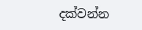දක්වන්න